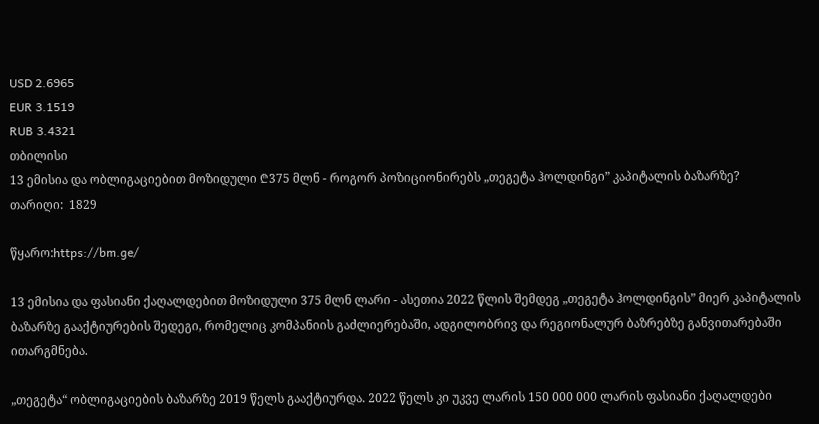USD 2.6965
EUR 3.1519
RUB 3.4321
თბილისი
13 ემისია და ობლიგაციებით მოზიდული ₾375 მლნ - როგორ პოზიციონირებს „თეგეტა ჰოლდინგი” კაპიტალის ბაზარზე?
თარიღი:  1829

წყარო:https://bm.ge/

13 ემისია და ფასიანი ქაღალდებით მოზიდული 375 მლნ ლარი - ასეთია 2022 წლის შემდეგ „თეგეტა ჰოლდინგის” მიერ კაპიტალის ბაზარზე გააქტიურების შედეგი, რომელიც კომპანიის გაძლიერებაში, ადგილობრივ და რეგიონალურ ბაზრებზე განვითარებაში ითარგმნება.

„თეგეტა“ ობლიგაციების ბაზარზე 2019 წელს გააქტიურდა. 2022 წელს კი უკვე ლარის 150 000 000 ლარის ფასიანი ქაღალდები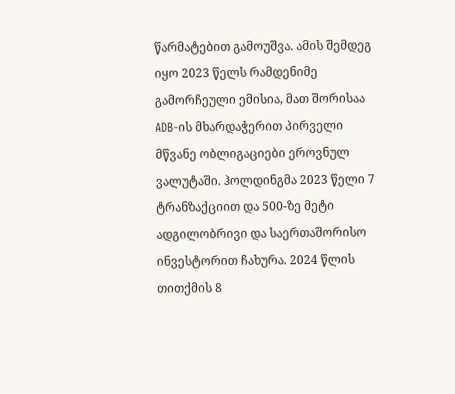წარმატებით გამოუშვა. ამის შემდეგ იყო 2023 წელს რამდენიმე გამორჩეული ემისია, მათ შორისაა ADB-ის მხარდაჭერით პირველი მწვანე ობლიგაციები ეროვნულ ვალუტაში. ჰოლდინგმა 2023 წელი 7 ტრანზაქციით და 500-ზე მეტი ადგილობრივი და საერთაშორისო ინვესტორით ჩახურა. 2024 წლის თითქმის 8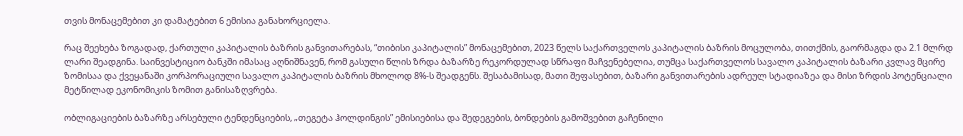თვის მონაცემებით კი დამატებით 6 ემისია განახორციელა.

რაც შეეხება ზოგადად, ქართული კაპიტალის ბაზრის განვითარებას, “თიბისი კაპიტალის” მონაცემებით, 2023 წელს საქართველოს კაპიტალის ბაზრის მოცულობა, თითქმის, გაორმაგდა და 2.1 მლრდ ლარი შეადგინა. საინვესტიციო ბანკში იმასაც აღნიშნავენ, რომ გასული წლის ზრდა ბაზარზე რეკორდულად სწრაფი მაჩვენებელია, თუმცა საქართველოს სავალო კაპიტალის ბაზარი კვლავ მცირე ზომისაა და ქვეყანაში კორპორაციული სავალო კაპიტალის ბაზრის მხოლოდ 8%-ს შეადგენს. შესაბამისად, მათი შეფასებით, ბაზარი განვითარების ადრეულ სტადიაზეა და მისი ზრდის პოტენციალი მეტწილად ეკონომიკის ზომით განისაზღვრება.

ობლიგაციების ბაზარზე არსებული ტენდენციების, „თეგეტა ჰოლდინგის” ემისიებისა და შედეგების, ბონდების გამოშვებით გაჩენილი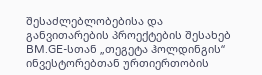შესაძლებლობებისა და განვითარების პროექტების შესახებ BM.GE-სთან „თეგეტა ჰოლდინგის“ ინვესტორებთან ურთიერთობის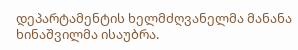დეპარტამენტის ხელმძღვანელმა მანანა ხინაშვილმა ისაუბრა.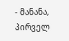- მანანა, პირველ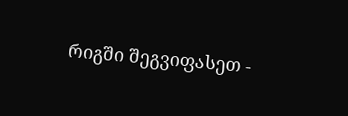რიგში შეგვიფასეთ -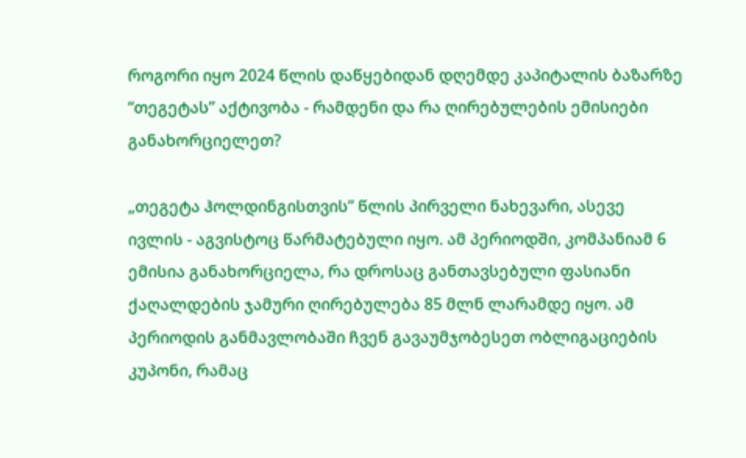როგორი იყო 2024 წლის დაწყებიდან დღემდე კაპიტალის ბაზარზე “თეგეტას” აქტივობა - რამდენი და რა ღირებულების ემისიები განახორციელეთ?

„თეგეტა ჰოლდინგისთვის” წლის პირველი ნახევარი, ასევე ივლის - აგვისტოც წარმატებული იყო. ამ პერიოდში, კომპანიამ 6 ემისია განახორციელა, რა დროსაც განთავსებული ფასიანი ქაღალდების ჯამური ღირებულება 85 მლნ ლარამდე იყო. ამ პერიოდის განმავლობაში ჩვენ გავაუმჯობესეთ ობლიგაციების კუპონი, რამაც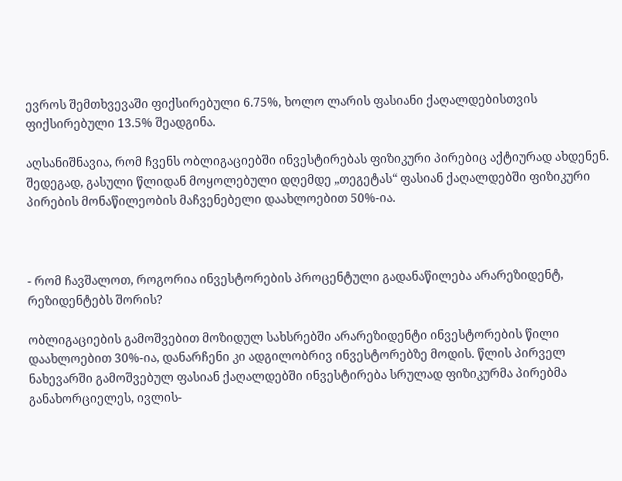ევროს შემთხვევაში ფიქსირებული 6.75%, ხოლო ლარის ფასიანი ქაღალდებისთვის ფიქსირებული 13.5% შეადგინა.

აღსანიშნავია, რომ ჩვენს ობლიგაციებში ინვესტირებას ფიზიკური პირებიც აქტიურად ახდენენ. შედეგად, გასული წლიდან მოყოლებული დღემდე „თეგეტას“ ფასიან ქაღალდებში ფიზიკური პირების მონაწილეობის მაჩვენებელი დაახლოებით 50%-ია.



- რომ ჩავშალოთ, როგორია ინვესტორების პროცენტული გადანაწილება არარეზიდენტ, რეზიდენტებს შორის?

ობლიგაციების გამოშვებით მოზიდულ სახსრებში არარეზიდენტი ინვესტორების წილი დაახლოებით 30%-ია, დანარჩენი კი ადგილობრივ ინვესტორებზე მოდის. წლის პირველ ნახევარში გამოშვებულ ფასიან ქაღალდებში ინვესტირება სრულად ფიზიკურმა პირებმა განახორციელეს, ივლის-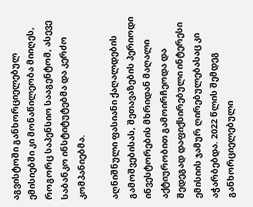აგვისტოში განხორციელებულ ემისიებში კი მონაწილეობა მიიღეს, როგორც საპენსიო სააგენტომ, ასევე საბანკო ინსტიტუტებმა და კერძო კომპანიებმა.

აღნიშნული ფასიანი ქაღალდების გამოშვებისას, შეთავაზების პერიოდი ინვესტორების მხრიდან მაღალი აქტიურობით გამოირჩეოდა და შედეგად დაფიქსირებული ინტერესი ემისიის ჯამურ ღირებულებასაც კი აჭარბებდა. 2022 წლის შემდეგ განხორციელებული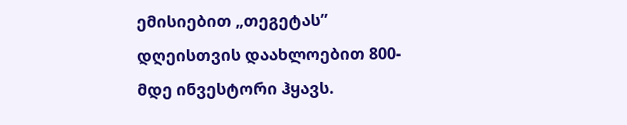ემისიებით „თეგეტას” დღეისთვის დაახლოებით 800-მდე ინვესტორი ჰყავს.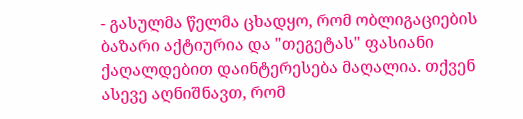- გასულმა წელმა ცხადყო, რომ ობლიგაციების ბაზარი აქტიურია და "თეგეტას" ფასიანი ქაღალდებით დაინტერესება მაღალია. თქვენ ასევე აღნიშნავთ, რომ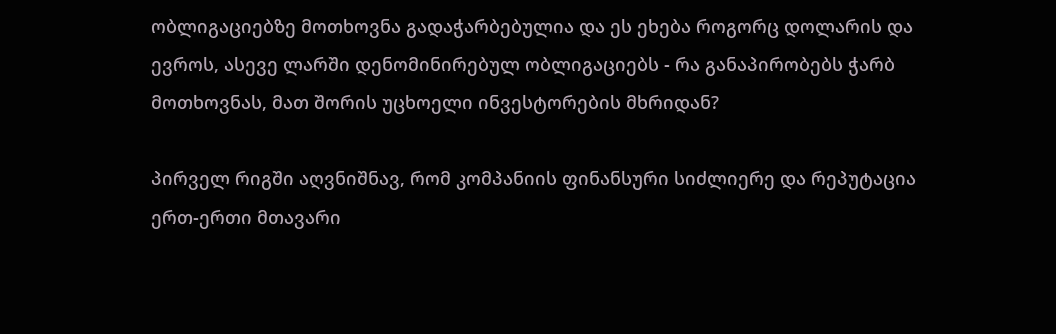ობლიგაციებზე მოთხოვნა გადაჭარბებულია და ეს ეხება როგორც დოლარის და ევროს, ასევე ლარში დენომინირებულ ობლიგაციებს - რა განაპირობებს ჭარბ მოთხოვნას, მათ შორის უცხოელი ინვესტორების მხრიდან?

პირველ რიგში აღვნიშნავ, რომ კომპანიის ფინანსური სიძლიერე და რეპუტაცია ერთ-ერთი მთავარი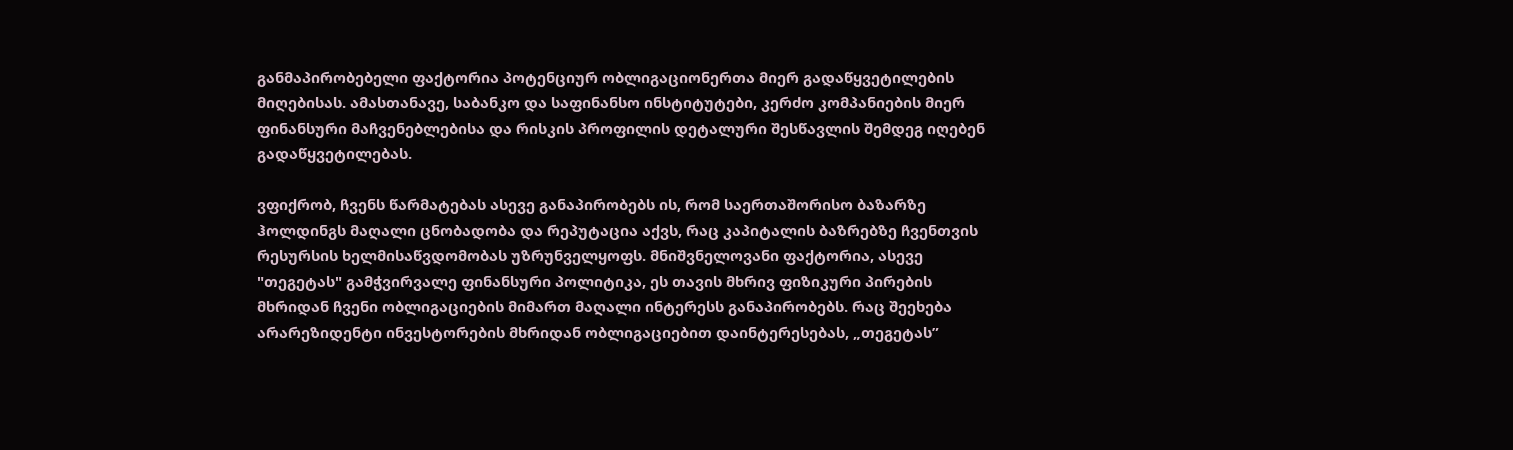განმაპირობებელი ფაქტორია პოტენციურ ობლიგაციონერთა მიერ გადაწყვეტილების მიღებისას. ამასთანავე, საბანკო და საფინანსო ინსტიტუტები, კერძო კომპანიების მიერ ფინანსური მაჩვენებლებისა და რისკის პროფილის დეტალური შესწავლის შემდეგ იღებენ გადაწყვეტილებას.

ვფიქრობ, ჩვენს წარმატებას ასევე განაპირობებს ის, რომ საერთაშორისო ბაზარზე ჰოლდინგს მაღალი ცნობადობა და რეპუტაცია აქვს, რაც კაპიტალის ბაზრებზე ჩვენთვის რესურსის ხელმისაწვდომობას უზრუნველყოფს. მნიშვნელოვანი ფაქტორია, ასევე "თეგეტას" გამჭვირვალე ფინანსური პოლიტიკა, ეს თავის მხრივ ფიზიკური პირების მხრიდან ჩვენი ობლიგაციების მიმართ მაღალი ინტერესს განაპირობებს. რაც შეეხება არარეზიდენტი ინვესტორების მხრიდან ობლიგაციებით დაინტერესებას, „თეგეტას”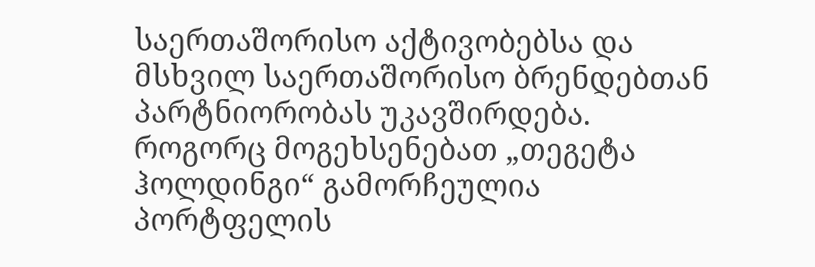საერთაშორისო აქტივობებსა და მსხვილ საერთაშორისო ბრენდებთან პარტნიორობას უკავშირდება. როგორც მოგეხსენებათ „თეგეტა ჰოლდინგი“ გამორჩეულია პორტფელის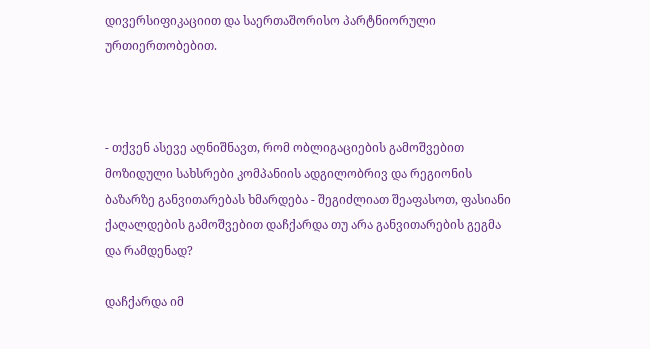დივერსიფიკაციით და საერთაშორისო პარტნიორული ურთიერთობებით.



- თქვენ ასევე აღნიშნავთ, რომ ობლიგაციების გამოშვებით მოზიდული სახსრები კომპანიის ადგილობრივ და რეგიონის ბაზარზე განვითარებას ხმარდება - შეგიძლიათ შეაფასოთ, ფასიანი ქაღალდების გამოშვებით დაჩქარდა თუ არა განვითარების გეგმა და რამდენად?

დაჩქარდა იმ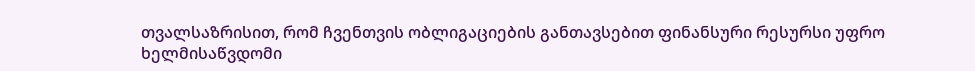თვალსაზრისით, რომ ჩვენთვის ობლიგაციების განთავსებით ფინანსური რესურსი უფრო ხელმისაწვდომი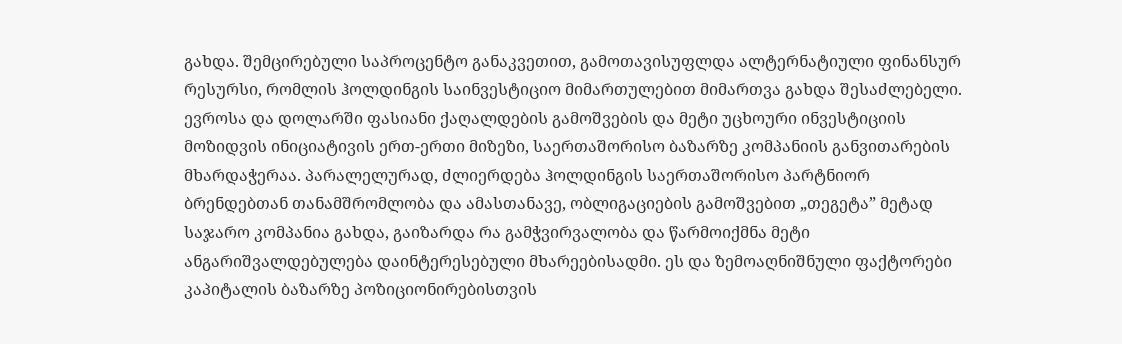გახდა. შემცირებული საპროცენტო განაკვეთით, გამოთავისუფლდა ალტერნატიული ფინანსურ რესურსი, რომლის ჰოლდინგის საინვესტიციო მიმართულებით მიმართვა გახდა შესაძლებელი. ევროსა და დოლარში ფასიანი ქაღალდების გამოშვების და მეტი უცხოური ინვესტიციის მოზიდვის ინიციატივის ერთ-ერთი მიზეზი, საერთაშორისო ბაზარზე კომპანიის განვითარების მხარდაჭერაა. პარალელურად, ძლიერდება ჰოლდინგის საერთაშორისო პარტნიორ ბრენდებთან თანამშრომლობა და ამასთანავე, ობლიგაციების გამოშვებით „თეგეტა” მეტად საჯარო კომპანია გახდა, გაიზარდა რა გამჭვირვალობა და წარმოიქმნა მეტი ანგარიშვალდებულება დაინტერესებული მხარეებისადმი. ეს და ზემოაღნიშნული ფაქტორები კაპიტალის ბაზარზე პოზიციონირებისთვის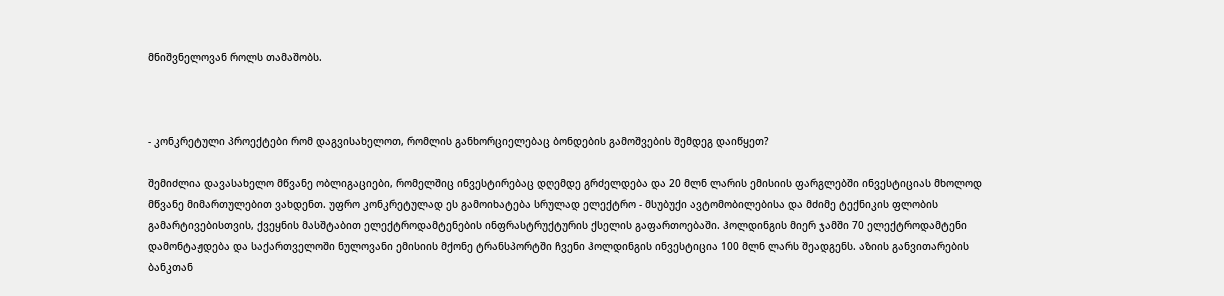მნიშვნელოვან როლს თამაშობს.



- კონკრეტული პროექტები რომ დაგვისახელოთ, რომლის განხორციელებაც ბონდების გამოშვების შემდეგ დაიწყეთ?

შემიძლია დავასახელო მწვანე ობლიგაციები, რომელშიც ინვესტირებაც დღემდე გრძელდება და 20 მლნ ლარის ემისიის ფარგლებში ინვესტიციას მხოლოდ მწვანე მიმართულებით ვახდენთ. უფრო კონკრეტულად ეს გამოიხატება სრულად ელექტრო - მსუბუქი ავტომობილებისა და მძიმე ტექნიკის ფლობის გამარტივებისთვის, ქვეყნის მასშტაბით ელექტროდამტენების ინფრასტრუქტურის ქსელის გაფართოებაში. ჰოლდინგის მიერ ჯამში 70 ელექტროდამტენი დამონტაჟდება და საქართველოში ნულოვანი ემისიის მქონე ტრანსპორტში ჩვენი ჰოლდინგის ინვესტიცია 100 მლნ ლარს შეადგენს. აზიის განვითარების ბანკთან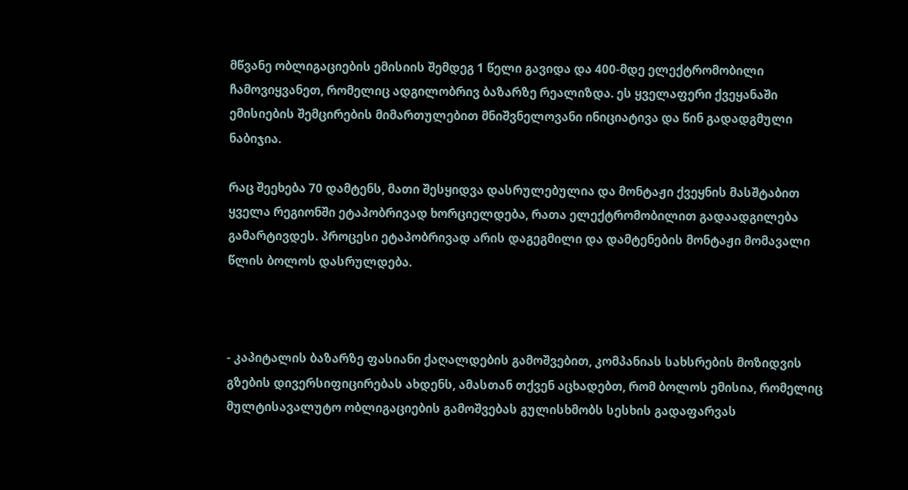მწვანე ობლიგაციების ემისიის შემდეგ 1 წელი გავიდა და 400-მდე ელექტრომობილი ჩამოვიყვანეთ, რომელიც ადგილობრივ ბაზარზე რეალიზდა. ეს ყველაფერი ქვეყანაში ემისიების შემცირების მიმართულებით მნიშვნელოვანი ინიციატივა და წინ გადადგმული ნაბიჯია.

რაც შეეხება 70 დამტენს, მათი შესყიდვა დასრულებულია და მონტაჟი ქვეყნის მასშტაბით ყველა რეგიონში ეტაპობრივად ხორციელდება, რათა ელექტრომობილით გადაადგილება გამარტივდეს. პროცესი ეტაპობრივად არის დაგეგმილი და დამტენების მონტაჟი მომავალი წლის ბოლოს დასრულდება.



- კაპიტალის ბაზარზე ფასიანი ქაღალდების გამოშვებით, კომპანიას სახსრების მოზიდვის გზების დივერსიფიცირებას ახდენს, ამასთან თქვენ აცხადებთ, რომ ბოლოს ემისია, რომელიც მულტისავალუტო ობლიგაციების გამოშვებას გულისხმობს სესხის გადაფარვას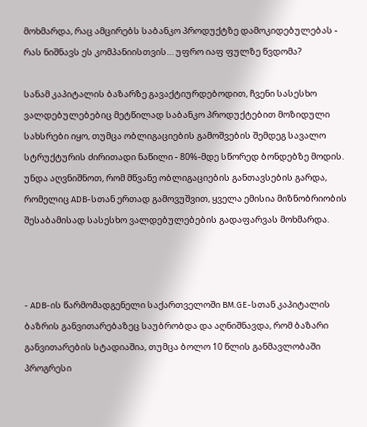მოხმარდა, რაც ამცირებს საბანკო პროდუქტზე დამოკიდებულებას - რას ნიშნავს ეს კომპანიისთვის… უფრო იაფ ფულზე წვდომა?

სანამ კაპიტალის ბაზარზე გავაქტიურდებოდით, ჩვენი სასესხო ვალდებულებებიც მეტწილად საბანკო პროდუქტებით მოზიდული სახსრები იყო, თუმცა ობლიგაციების გამოშვების შემდეგ სავალო სტრუქტურის ძირითადი ნაწილი - 80%-მდე სწორედ ბონდებზე მოდის. უნდა აღვნიშნოთ, რომ მწვანე ობლიგაციების განთავსების გარდა, რომელიც ADB-სთან ერთად გამოვუშვით, ყველა ემისია მიზნობრიობის შესაბამისად სასესხო ვალდებულებების გადაფარვას მოხმარდა.



- ADB-ის წარმომადგენელი საქართველოში BM.GE-სთან კაპიტალის ბაზრის განვითარებაზეც საუბრობდა და აღნიშნავდა, რომ ბაზარი განვითარების სტადიაშია, თუმცა ბოლო 10 წლის განმავლობაში პროგრესი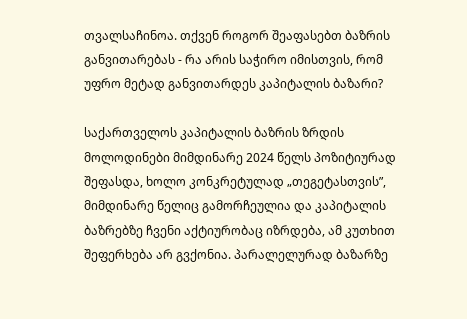თვალსაჩინოა. თქვენ როგორ შეაფასებთ ბაზრის განვითარებას - რა არის საჭირო იმისთვის, რომ უფრო მეტად განვითარდეს კაპიტალის ბაზარი?

საქართველოს კაპიტალის ბაზრის ზრდის მოლოდინები მიმდინარე 2024 წელს პოზიტიურად შეფასდა, ხოლო კონკრეტულად „თეგეტასთვის”, მიმდინარე წელიც გამორჩეულია და კაპიტალის ბაზრებზე ჩვენი აქტიურობაც იზრდება, ამ კუთხით შეფერხება არ გვქონია. პარალელურად ბაზარზე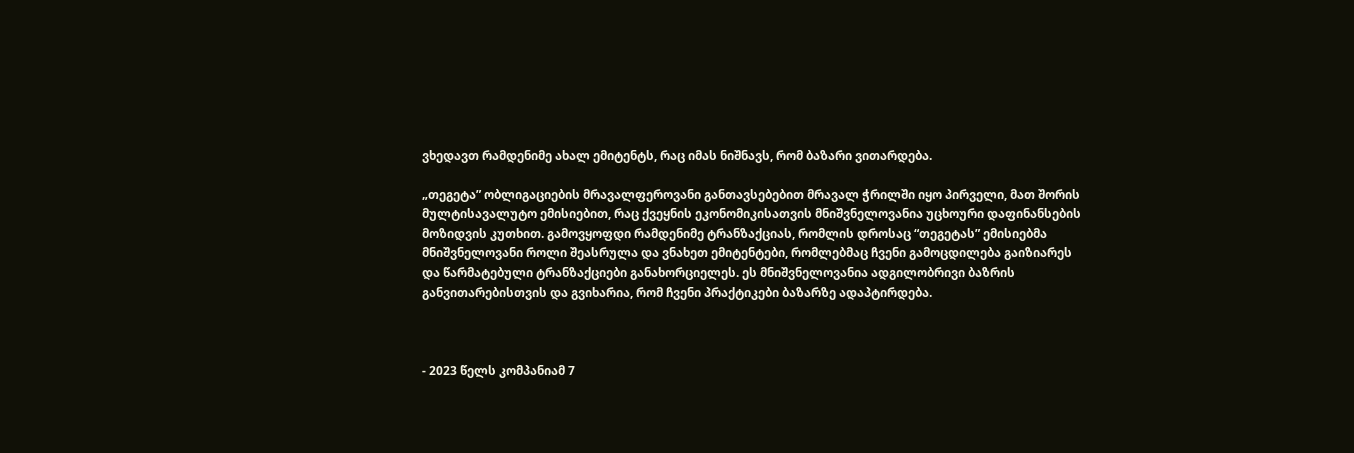ვხედავთ რამდენიმე ახალ ემიტენტს, რაც იმას ნიშნავს, რომ ბაზარი ვითარდება.

„თეგეტა” ობლიგაციების მრავალფეროვანი განთავსებებით მრავალ ჭრილში იყო პირველი, მათ შორის მულტისავალუტო ემისიებით, რაც ქვეყნის ეკონომიკისათვის მნიშვნელოვანია უცხოური დაფინანსების მოზიდვის კუთხით. გამოვყოფდი რამდენიმე ტრანზაქციას, რომლის დროსაც “თეგეტას” ემისიებმა მნიშვნელოვანი როლი შეასრულა და ვნახეთ ემიტენტები, რომლებმაც ჩვენი გამოცდილება გაიზიარეს და წარმატებული ტრანზაქციები განახორციელეს. ეს მნიშვნელოვანია ადგილობრივი ბაზრის განვითარებისთვის და გვიხარია, რომ ჩვენი პრაქტიკები ბაზარზე ადაპტირდება.



- 2023 წელს კომპანიამ 7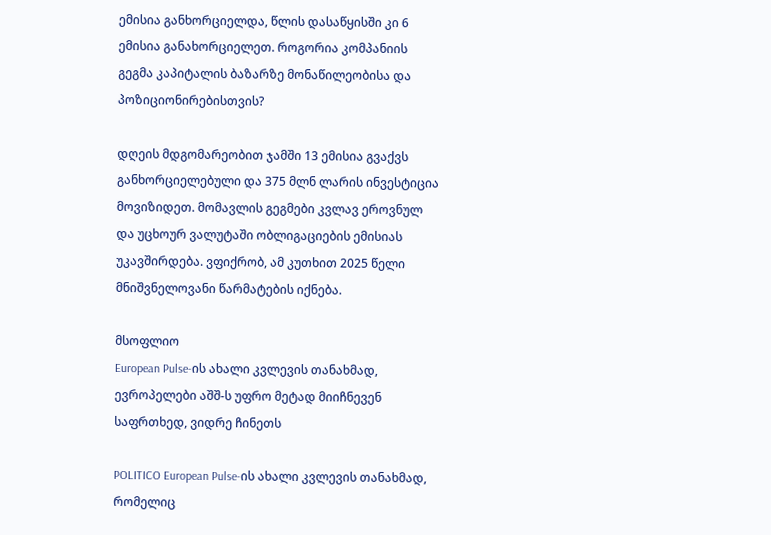ემისია განხორციელდა, წლის დასაწყისში კი 6 ემისია განახორციელეთ. როგორია კომპანიის გეგმა კაპიტალის ბაზარზე მონაწილეობისა და პოზიციონირებისთვის?

დღეის მდგომარეობით ჯამში 13 ემისია გვაქვს განხორციელებული და 375 მლნ ლარის ინვესტიცია მოვიზიდეთ. მომავლის გეგმები კვლავ ეროვნულ და უცხოურ ვალუტაში ობლიგაციების ემისიას უკავშირდება. ვფიქრობ, ამ კუთხით 2025 წელი მნიშვნელოვანი წარმატების იქნება.

მსოფლიო
European Pulse-ის ახალი კვლევის თანახმად, ევროპელები აშშ-ს უფრო მეტად მიიჩნევენ საფრთხედ, ვიდრე ჩინეთს

POLITICO European Pulse-ის ახალი კვლევის თანახმად, რომელიც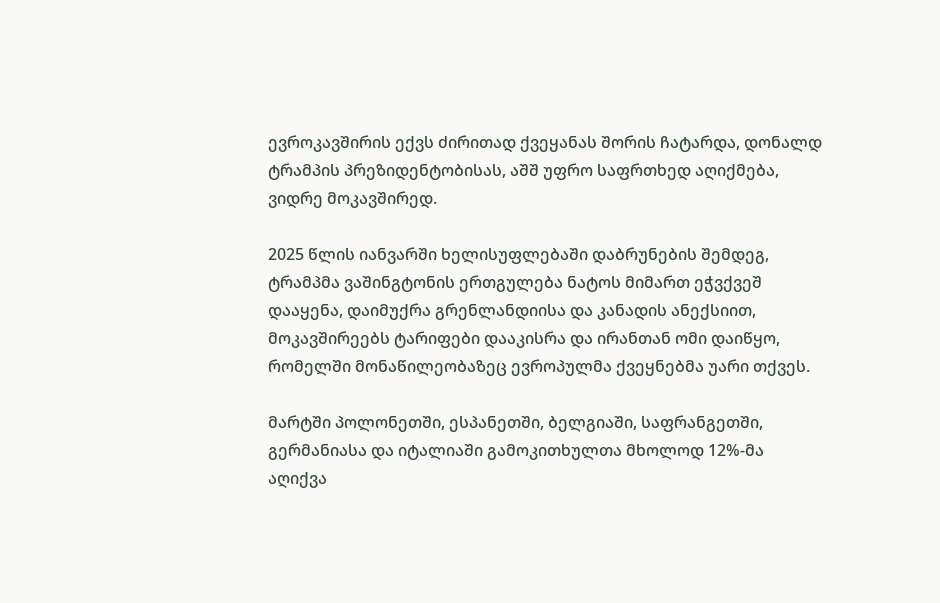ევროკავშირის ექვს ძირითად ქვეყანას შორის ჩატარდა, დონალდ ტრამპის პრეზიდენტობისას, აშშ უფრო საფრთხედ აღიქმება, ვიდრე მოკავშირედ.

2025 წლის იანვარში ხელისუფლებაში დაბრუნების შემდეგ, ტრამპმა ვაშინგტონის ერთგულება ნატოს მიმართ ეჭვქვეშ დააყენა, დაიმუქრა გრენლანდიისა და კანადის ანექსიით, მოკავშირეებს ტარიფები დააკისრა და ირანთან ომი დაიწყო, რომელში მონაწილეობაზეც ევროპულმა ქვეყნებმა უარი თქვეს.

მარტში პოლონეთში, ესპანეთში, ბელგიაში, საფრანგეთში, გერმანიასა და იტალიაში გამოკითხულთა მხოლოდ 12%-მა აღიქვა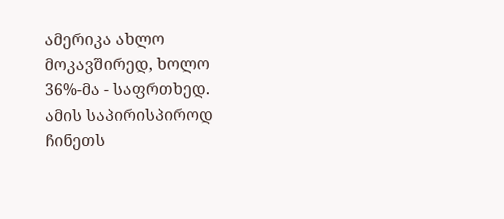ამერიკა ახლო მოკავშირედ, ხოლო 36%-მა - საფრთხედ. ამის საპირისპიროდ ჩინეთს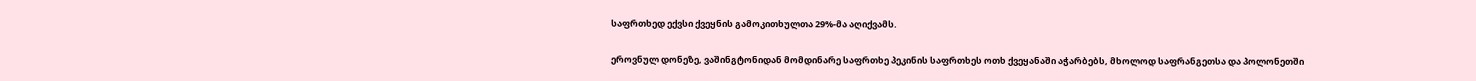საფრთხედ ექვსი ქვეყნის გამოკითხულთა 29%-მა აღიქვამს.

ეროვნულ დონეზე, ვაშინგტონიდან მომდინარე საფრთხე პეკინის საფრთხეს ოთხ ქვეყანაში აჭარბებს, მხოლოდ საფრანგეთსა და პოლონეთში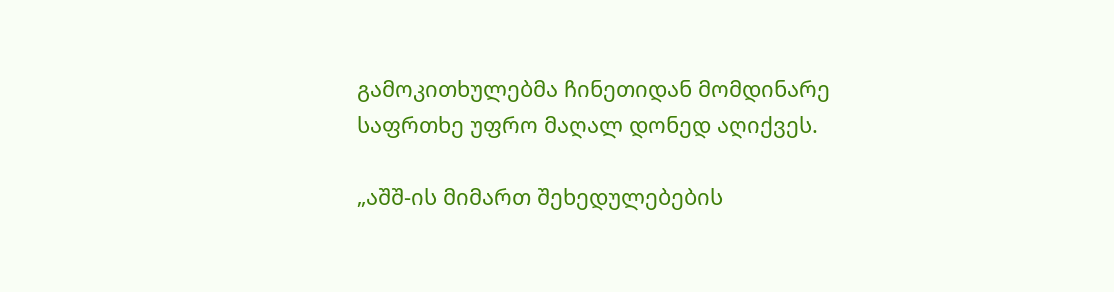გამოკითხულებმა ჩინეთიდან მომდინარე საფრთხე უფრო მაღალ დონედ აღიქვეს.

„აშშ-ის მიმართ შეხედულებების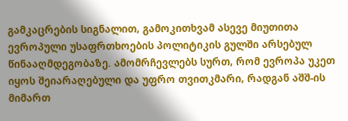გამკაცრების სიგნალით, გამოკითხვამ ასევე მიუთითა ევროპული უსაფრთხოების პოლიტიკის გულში არსებულ წინააღმდეგობაზე. ამომრჩევლებს სურთ, რომ ევროპა უკეთ იყოს შეიარაღებული და უფრო თვითკმარი, რადგან აშშ-ის მიმართ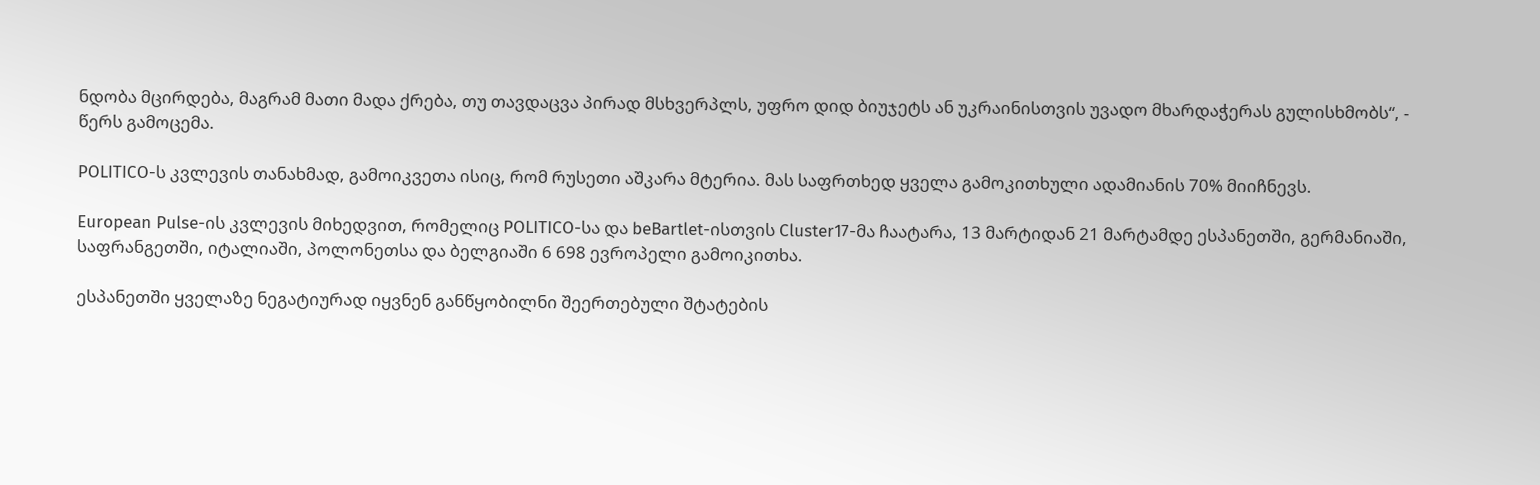ნდობა მცირდება, მაგრამ მათი მადა ქრება, თუ თავდაცვა პირად მსხვერპლს, უფრო დიდ ბიუჯეტს ან უკრაინისთვის უვადო მხარდაჭერას გულისხმობს“, - წერს გამოცემა.

POLITICO-ს კვლევის თანახმად, გამოიკვეთა ისიც, რომ რუსეთი აშკარა მტერია. მას საფრთხედ ყველა გამოკითხული ადამიანის 70% მიიჩნევს.

European Pulse-ის კვლევის მიხედვით, რომელიც POLITICO-სა და beBartlet-ისთვის Cluster17-მა ჩაატარა, 13 მარტიდან 21 მარტამდე ესპანეთში, გერმანიაში, საფრანგეთში, იტალიაში, პოლონეთსა და ბელგიაში 6 698 ევროპელი გამოიკითხა.

ესპანეთში ყველაზე ნეგატიურად იყვნენ განწყობილნი შეერთებული შტატების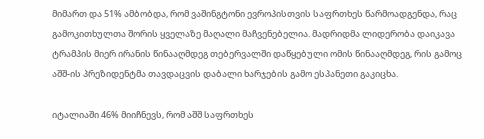მიმართ და 51% ამბობდა, რომ ვაშინგტონი ევროპისთვის საფრთხეს წარმოადგენდა, რაც გამოკითხულთა შორის ყველაზე მაღალი მაჩვენებელია. მადრიდმა ლიდერობა დაიკავა ტრამპის მიერ ირანის წინააღმდეგ თებერვალში დაწყებული ომის წინააღმდეგ, რის გამოც აშშ-ის პრეზიდენტმა თავდაცვის დაბალი ხარჯების გამო ესპანეთი გაკიცხა.

იტალიაში 46% მიიჩნევს, რომ აშშ საფრთხეს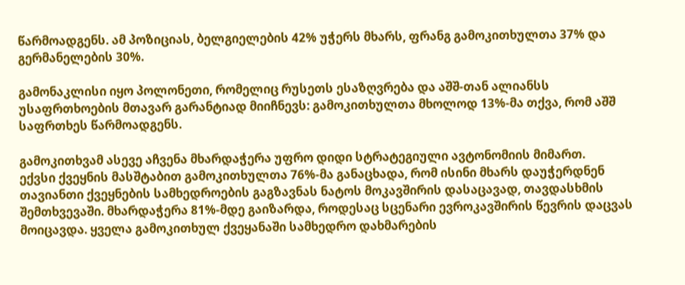წარმოადგენს. ამ პოზიციას, ბელგიელების 42% უჭერს მხარს, ფრანგ გამოკითხულთა 37% და გერმანელების 30%.

გამონაკლისი იყო პოლონეთი, რომელიც რუსეთს ესაზღვრება და აშშ-თან ალიანსს უსაფრთხოების მთავარ გარანტიად მიიჩნევს: გამოკითხულთა მხოლოდ 13%-მა თქვა, რომ აშშ საფრთხეს წარმოადგენს.

გამოკითხვამ ასევე აჩვენა მხარდაჭერა უფრო დიდი სტრატეგიული ავტონომიის მიმართ.
ექვსი ქვეყნის მასშტაბით გამოკითხულთა 76%-მა განაცხადა, რომ ისინი მხარს დაუჭერდნენ თავიანთი ქვეყნების სამხედროების გაგზავნას ნატოს მოკავშირის დასაცავად, თავდასხმის შემთხვევაში. მხარდაჭერა 81%-მდე გაიზარდა, როდესაც სცენარი ევროკავშირის წევრის დაცვას მოიცავდა. ყველა გამოკითხულ ქვეყანაში სამხედრო დახმარების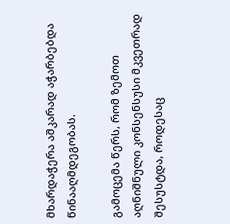მხარდაჭერა აშკარად აჭარბებდა წინააღმდეგობას.

გამოცემა წერს, რომ ზემოთ აღნიშნული კონსენსუსი მკვეთრად შესუსტდა, როდესაც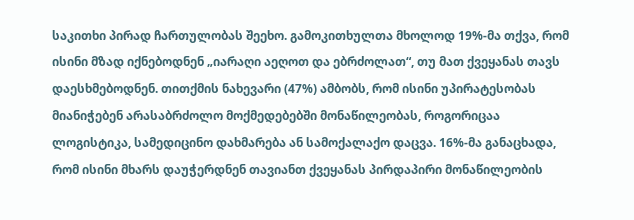საკითხი პირად ჩართულობას შეეხო. გამოკითხულთა მხოლოდ 19%-მა თქვა, რომ ისინი მზად იქნებოდნენ „იარაღი აეღოთ და ებრძოლათ“, თუ მათ ქვეყანას თავს დაესხმებოდნენ. თითქმის ნახევარი (47%) ამბობს, რომ ისინი უპირატესობას მიანიჭებენ არასაბრძოლო მოქმედებებში მონაწილეობას, როგორიცაა ლოგისტიკა, სამედიცინო დახმარება ან სამოქალაქო დაცვა. 16%-მა განაცხადა, რომ ისინი მხარს დაუჭერდნენ თავიანთ ქვეყანას პირდაპირი მონაწილეობის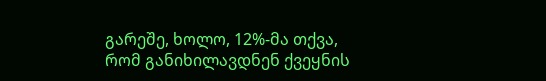გარეშე, ხოლო, 12%-მა თქვა, რომ განიხილავდნენ ქვეყნის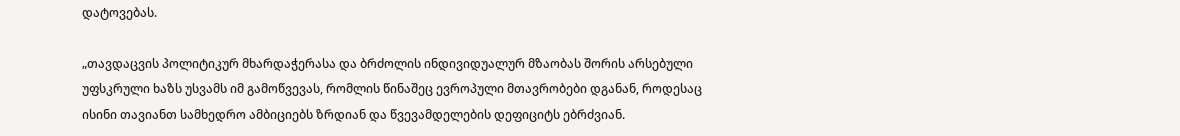დატოვებას.

„თავდაცვის პოლიტიკურ მხარდაჭერასა და ბრძოლის ინდივიდუალურ მზაობას შორის არსებული უფსკრული ხაზს უსვამს იმ გამოწვევას, რომლის წინაშეც ევროპული მთავრობები დგანან, როდესაც ისინი თავიანთ სამხედრო ამბიციებს ზრდიან და წვევამდელების დეფიციტს ებრძვიან.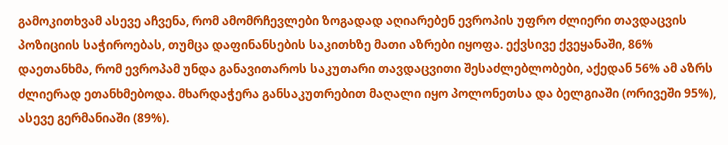გამოკითხვამ ასევე აჩვენა, რომ ამომრჩევლები ზოგადად აღიარებენ ევროპის უფრო ძლიერი თავდაცვის პოზიციის საჭიროებას, თუმცა დაფინანსების საკითხზე მათი აზრები იყოფა. ექვსივე ქვეყანაში, 86% დაეთანხმა, რომ ევროპამ უნდა განავითაროს საკუთარი თავდაცვითი შესაძლებლობები, აქედან 56% ამ აზრს ძლიერად ეთანხმებოდა. მხარდაჭერა განსაკუთრებით მაღალი იყო პოლონეთსა და ბელგიაში (ორივეში 95%), ასევე გერმანიაში (89%).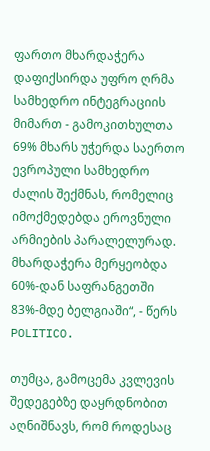ფართო მხარდაჭერა დაფიქსირდა უფრო ღრმა სამხედრო ინტეგრაციის მიმართ - გამოკითხულთა 69% მხარს უჭერდა საერთო ევროპული სამხედრო ძალის შექმნას, რომელიც იმოქმედებდა ეროვნული არმიების პარალელურად. მხარდაჭერა მერყეობდა 60%-დან საფრანგეთში 83%-მდე ბელგიაში“, - წერს POLITICO.

თუმცა, გამოცემა კვლევის შედეგებზე დაყრდნობით აღნიშნავს, რომ როდესაც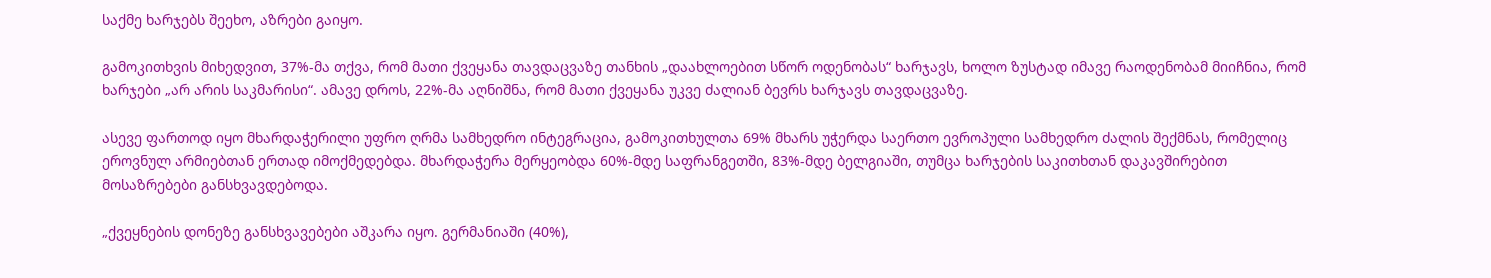საქმე ხარჯებს შეეხო, აზრები გაიყო.

გამოკითხვის მიხედვით, 37%-მა თქვა, რომ მათი ქვეყანა თავდაცვაზე თანხის „დაახლოებით სწორ ოდენობას“ ხარჯავს, ხოლო ზუსტად იმავე რაოდენობამ მიიჩნია, რომ ხარჯები „არ არის საკმარისი“. ამავე დროს, 22%-მა აღნიშნა, რომ მათი ქვეყანა უკვე ძალიან ბევრს ხარჯავს თავდაცვაზე.

ასევე ფართოდ იყო მხარდაჭერილი უფრო ღრმა სამხედრო ინტეგრაცია, გამოკითხულთა 69% მხარს უჭერდა საერთო ევროპული სამხედრო ძალის შექმნას, რომელიც ეროვნულ არმიებთან ერთად იმოქმედებდა. მხარდაჭერა მერყეობდა 60%-მდე საფრანგეთში, 83%-მდე ბელგიაში, თუმცა ხარჯების საკითხთან დაკავშირებით მოსაზრებები განსხვავდებოდა.

„ქვეყნების დონეზე განსხვავებები აშკარა იყო. გერმანიაში (40%),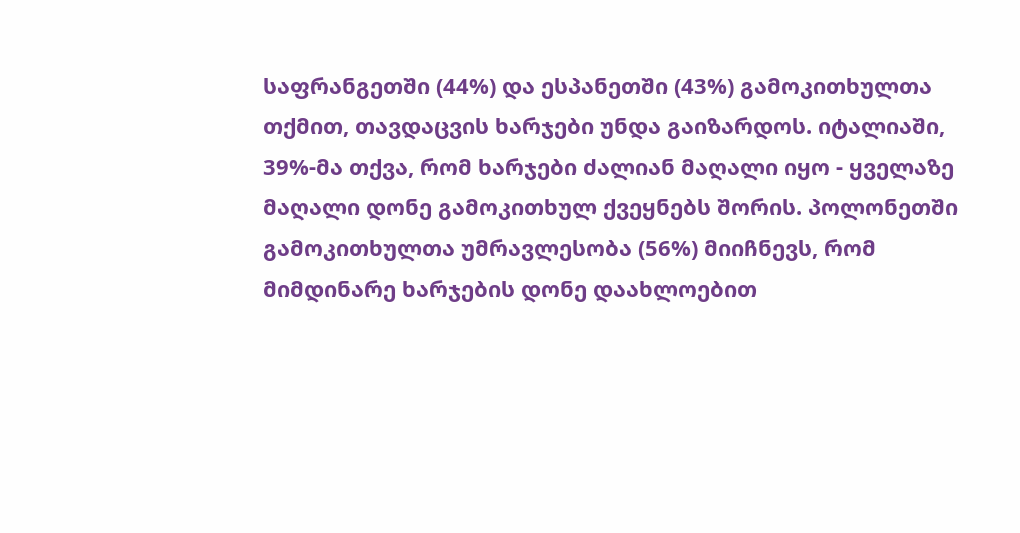საფრანგეთში (44%) და ესპანეთში (43%) გამოკითხულთა თქმით, თავდაცვის ხარჯები უნდა გაიზარდოს. იტალიაში, 39%-მა თქვა, რომ ხარჯები ძალიან მაღალი იყო - ყველაზე მაღალი დონე გამოკითხულ ქვეყნებს შორის. პოლონეთში გამოკითხულთა უმრავლესობა (56%) მიიჩნევს, რომ მიმდინარე ხარჯების დონე დაახლოებით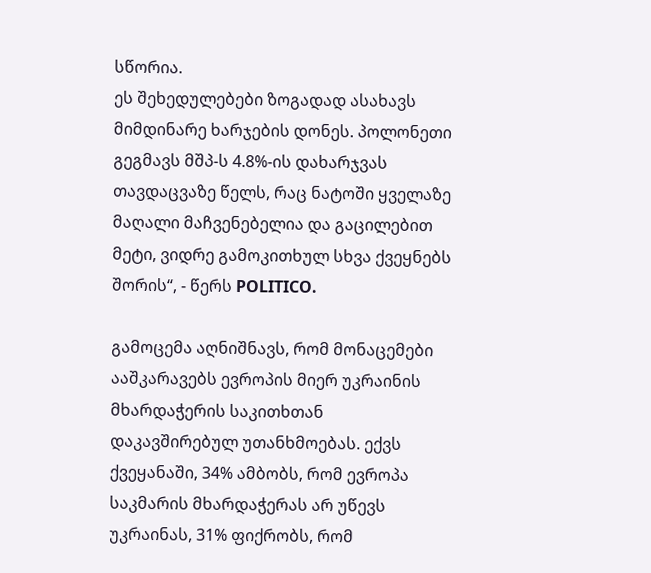სწორია.
ეს შეხედულებები ზოგადად ასახავს მიმდინარე ხარჯების დონეს. პოლონეთი გეგმავს მშპ-ს 4.8%-ის დახარჯვას თავდაცვაზე წელს, რაც ნატოში ყველაზე მაღალი მაჩვენებელია და გაცილებით მეტი, ვიდრე გამოკითხულ სხვა ქვეყნებს შორის“, - წერს POLITICO.

გამოცემა აღნიშნავს, რომ მონაცემები ააშკარავებს ევროპის მიერ უკრაინის მხარდაჭერის საკითხთან დაკავშირებულ უთანხმოებას. ექვს ქვეყანაში, 34% ამბობს, რომ ევროპა საკმარის მხარდაჭერას არ უწევს უკრაინას, 31% ფიქრობს, რომ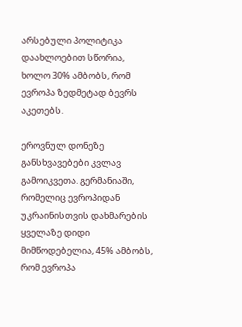არსებული პოლიტიკა დაახლოებით სწორია, ხოლო 30% ამბობს, რომ ევროპა ზედმეტად ბევრს აკეთებს.

ეროვნულ დონეზე განსხვავებები კვლავ გამოიკვეთა. გერმანიაში, რომელიც ევროპიდან უკრაინისთვის დახმარების ყველაზე დიდი მიმწოდებელია, 45% ამბობს, რომ ევროპა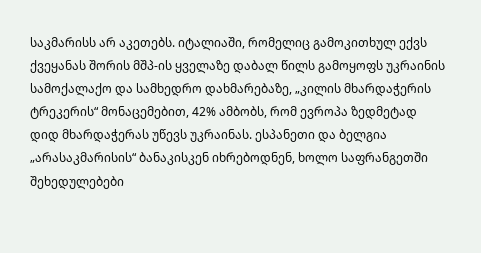საკმარისს არ აკეთებს. იტალიაში, რომელიც გამოკითხულ ექვს ქვეყანას შორის მშპ-ის ყველაზე დაბალ წილს გამოყოფს უკრაინის სამოქალაქო და სამხედრო დახმარებაზე, „კილის მხარდაჭერის ტრეკერის“ მონაცემებით, 42% ამბობს, რომ ევროპა ზედმეტად დიდ მხარდაჭერას უწევს უკრაინას. ესპანეთი და ბელგია „არასაკმარისის“ ბანაკისკენ იხრებოდნენ, ხოლო საფრანგეთში შეხედულებები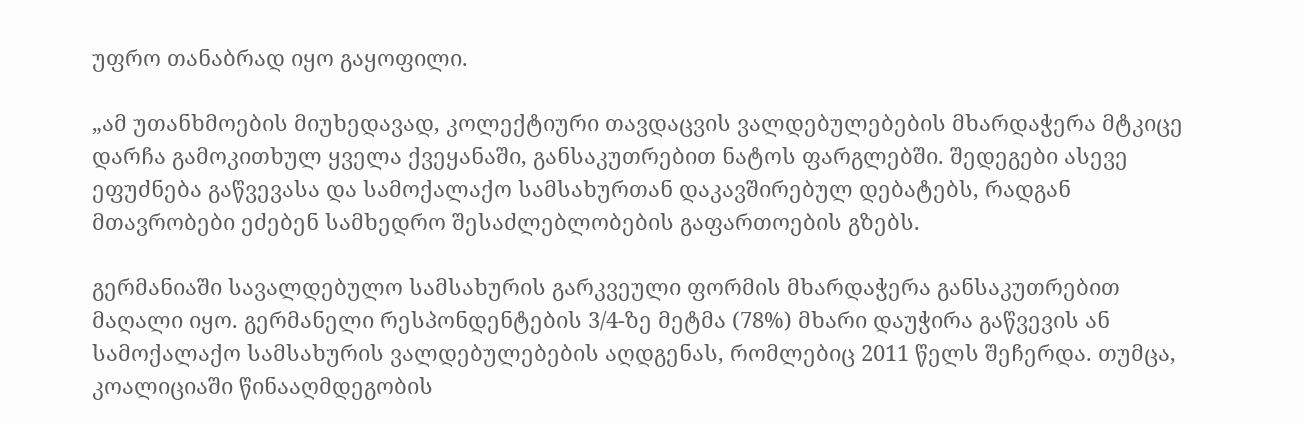უფრო თანაბრად იყო გაყოფილი.

„ამ უთანხმოების მიუხედავად, კოლექტიური თავდაცვის ვალდებულებების მხარდაჭერა მტკიცე დარჩა გამოკითხულ ყველა ქვეყანაში, განსაკუთრებით ნატოს ფარგლებში. შედეგები ასევე ეფუძნება გაწვევასა და სამოქალაქო სამსახურთან დაკავშირებულ დებატებს, რადგან მთავრობები ეძებენ სამხედრო შესაძლებლობების გაფართოების გზებს.

გერმანიაში სავალდებულო სამსახურის გარკვეული ფორმის მხარდაჭერა განსაკუთრებით მაღალი იყო. გერმანელი რესპონდენტების 3/4-ზე მეტმა (78%) მხარი დაუჭირა გაწვევის ან სამოქალაქო სამსახურის ვალდებულებების აღდგენას, რომლებიც 2011 წელს შეჩერდა. თუმცა, კოალიციაში წინააღმდეგობის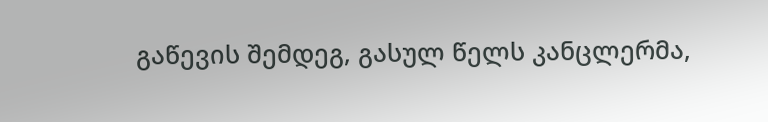გაწევის შემდეგ, გასულ წელს კანცლერმა,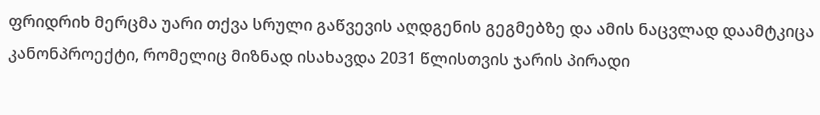ფრიდრიხ მერცმა უარი თქვა სრული გაწვევის აღდგენის გეგმებზე და ამის ნაცვლად დაამტკიცა კანონპროექტი, რომელიც მიზნად ისახავდა 2031 წლისთვის ჯარის პირადი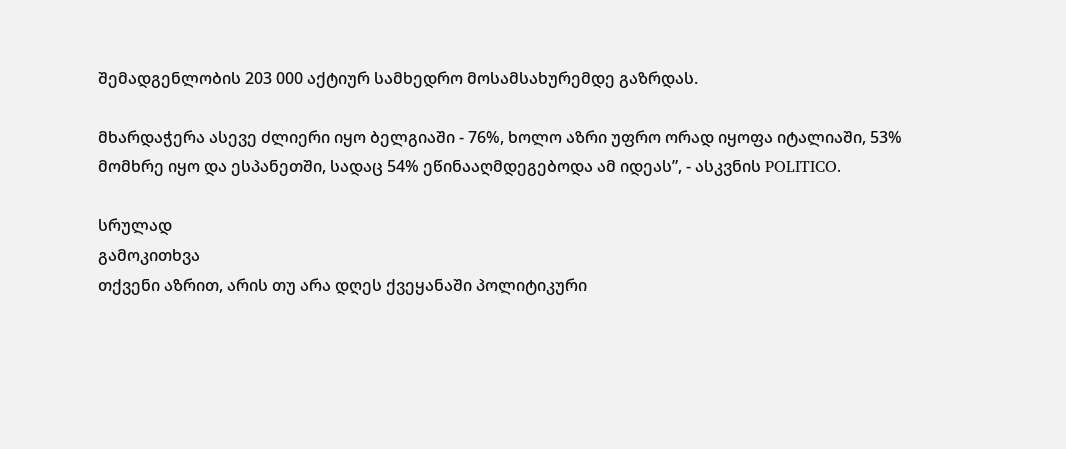შემადგენლობის 203 000 აქტიურ სამხედრო მოსამსახურემდე გაზრდას.

მხარდაჭერა ასევე ძლიერი იყო ბელგიაში - 76%, ხოლო აზრი უფრო ორად იყოფა იტალიაში, 53% მომხრე იყო და ესპანეთში, სადაც 54% ეწინააღმდეგებოდა ამ იდეას”, - ასკვნის POLITICO.

სრულად
გამოკითხვა
თქვენი აზრით, არის თუ არა დღეს ქვეყანაში პოლიტიკური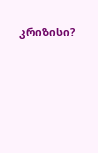კრიზისი?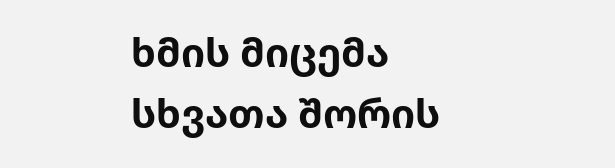ხმის მიცემა
სხვათა შორის